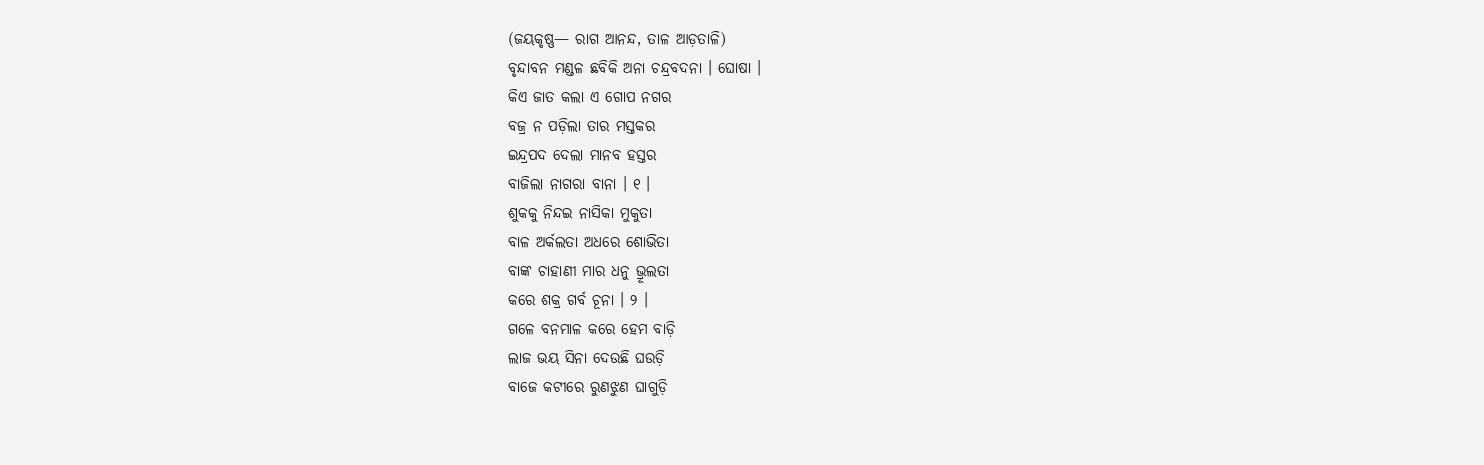(ଜୟକୃଷ୍ଣ— ରାଗ ଆନନ୍ଦ, ତାଳ ଆଡ଼ତାଳି)
ବୃନ୍ଦାବନ ମଣ୍ଡଳ ଛବିକି ଅନା ଚନ୍ଦ୍ରବଦନା । ଘୋଷା ।
କିଏ ଜାତ କଲା ଏ ଗୋପ ନଗର
ବଜ୍ର ନ ପଡ଼ିଲା ତାର ମସ୍ତକର
ଇନ୍ଦ୍ରପଦ ଦେଲା ମାନବ ହସ୍ତର
ବାଜିଲା ନାଗରା ବାନା । ୧ ।
ଶୁକକୁ ନିନ୍ଦଇ ନାସିକା ମୁକୁତା
ବାଳ ଅର୍କଲତା ଅଧରେ ଶୋଭିତା
ବାଙ୍କ ଚାହାଣୀ ମାର ଧନୁ ଭ୍ରୂଲତା
କରେ ଶକ୍ର ଗର୍ବ ଚୂନା । ୨ ।
ଗଳେ ବନମାଳ କରେ ହେମ ବାଡ଼ି
ଲାଜ ଭୟ ସିନା ଦେଉଛି ଘଉଡ଼ି
ବାଜେ କଟୀରେ ରୁଣଝୁଣ ଘାଗୁଡ଼ି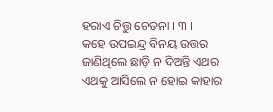ହରାଏ ଚିତ୍ତୁ ଚେତନା । ୩ ।
କହେ ଉପଇନ୍ଦ୍ର ବିନୟ ଉତ୍ତର
ଜାଣିଥିଲେ ଛାଡ଼ି ନ ଦିଅନ୍ତି ଏଥର
ଏଥକୁ ଆସିଲେ ନ ହୋଇ କାହାର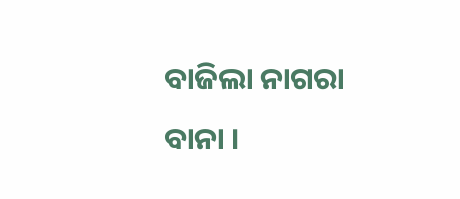ବାଜିଲା ନାଗରା ବାନା ।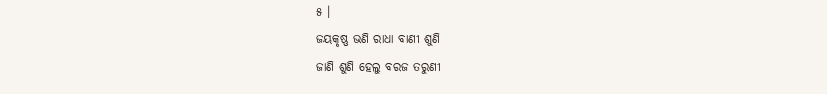୫ ।
ଜୟକୃଷ୍ଣ ଭଣି ରାଧା ବାଣୀ ଶୁଣି
ଜାଣି ଶୁଣି ହେଲୁ ବରଜ ତରୁଣୀ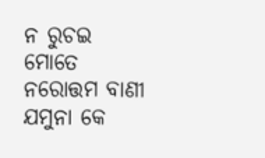ନ ରୁଚଇ ମୋତେ ନରୋତ୍ତମ ବାଣୀ
ଯମୁନା କେ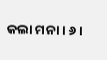କଲା ମନା । ୬ ।